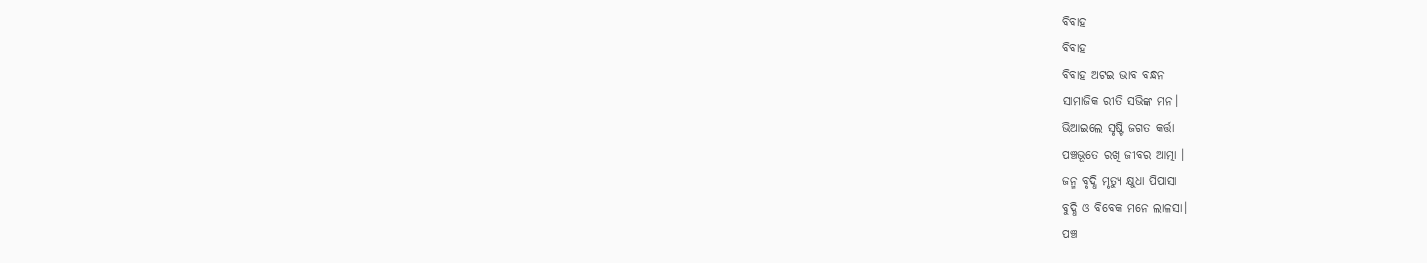ବିବାହ
ବିବାହ
ବିବାହ ଅଟଇ ଭାବ ବନ୍ଧନ
ସାମାଜିକ ରୀତି ସଭିଙ୍କ ମନ।
ଭିଆଇଲେ ସୃଷ୍ଟି ଜଗତ କର୍ତ୍ତା
ପଞ୍ଚଭୂତେ ରଖି ଜୀବର ଆତ୍ମା ।
ଜନ୍ମ ବୃଦ୍ଧି ମୃତ୍ୟୁ କ୍ଷୁଧା ପିପାସା
ବୁଦ୍ଧି ଓ ବିବେକ ମନେ ଲାଳସା।
ପଞ୍ଚ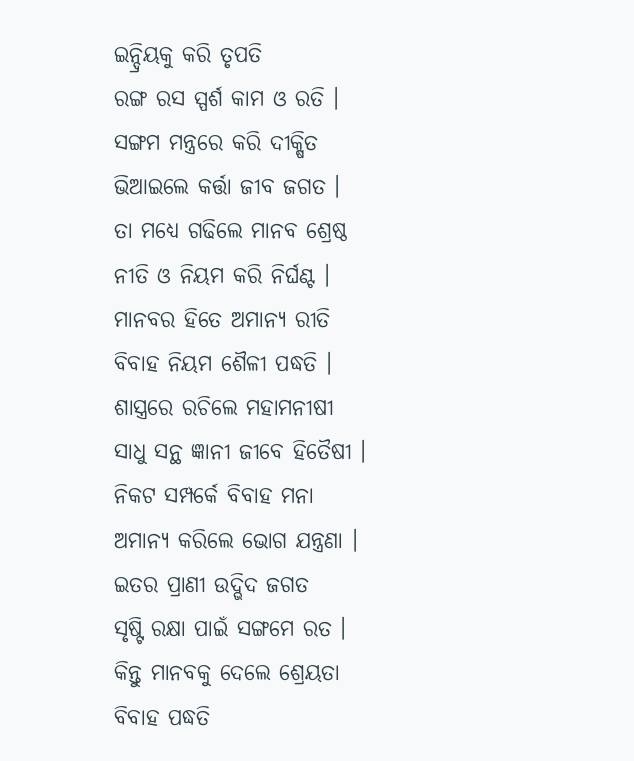ଇନ୍ଦ୍ରିୟକୁ କରି ତୃପତି
ରଙ୍ଗ ରସ ସ୍ପର୍ଶ କାମ ଓ ରତି ।
ସଙ୍ଗମ ମନ୍ତ୍ରରେ କରି ଦୀକ୍ଷିତ
ଭିଆଇଲେ କର୍ତ୍ତା ଜୀବ ଜଗତ ।
ତା ମଧ୍ଯେ ଗଢିଲେ ମାନବ ଶ୍ରେଷ୍ଠ
ନୀତି ଓ ନିୟମ କରି ନିର୍ଘଣ୍ଟ ।
ମାନବର ହିତେ ଅମାନ୍ଯ ରୀତି
ବିବାହ ନିୟମ ଶୈଳୀ ପଦ୍ଧତି ।
ଶାସ୍ତ୍ରରେ ରଚିଲେ ମହାମନୀଷୀ
ସାଧୁ ସନ୍ଥ ଜ୍ଞାନୀ ଜୀବେ ହିତୈଷୀ ।
ନିକଟ ସମ୍ପର୍କେ ବିବାହ ମନା
ଅମାନ୍ଯ କରିଲେ ଭୋଗ ଯନ୍ତ୍ରଣା ।
ଇତର ପ୍ରାଣୀ ଉଦ୍ଭିଦ ଜଗତ
ସୃଷ୍ଟି ରକ୍ଷା ପାଇଁ ସଙ୍ଗମେ ରତ ।
କିନ୍ତୁ ମାନବକୁ ଦେଲେ ଶ୍ରେୟତା
ବିବାହ ପଦ୍ଧତି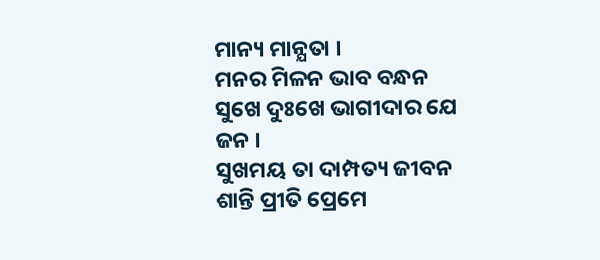ମାନ୍ୟ ମାନ୍ଯତା ।
ମନର ମିଳନ ଭାବ ବନ୍ଧନ
ସୁଖେ ଦୁଃଖେ ଭାଗୀଦାର ଯେ ଜନ ।
ସୁଖମୟ ତା ଦାମ୍ପତ୍ୟ ଜୀବନ
ଶାନ୍ତି ପ୍ରୀତି ପ୍ରେମେ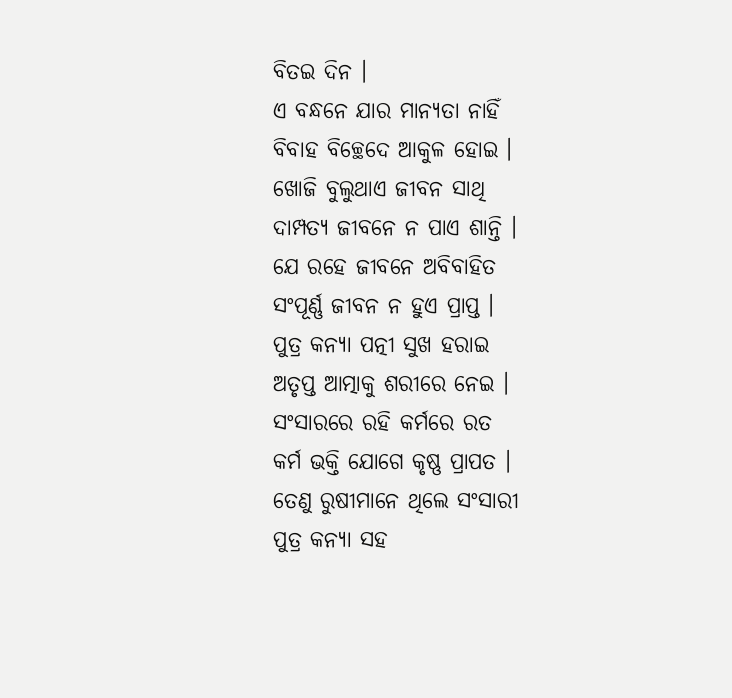ବିତଇ ଦିନ ।
ଏ ବନ୍ଧନେ ଯାର ମାନ୍ଯତା ନାହିଁ
ବିବାହ ବିଚ୍ଛେଦେ ଆକୁଳ ହୋଇ ।
ଖୋଜି ବୁଲୁଥାଏ ଜୀବନ ସାଥି
ଦାମ୍ପତ୍ୟ ଜୀବନେ ନ ପାଏ ଶାନ୍ତି ।
ଯେ ରହେ ଜୀବନେ ଅବିବାହିତ
ସଂପୂର୍ଣ୍ଣ ଜୀବନ ନ ହୁଏ ପ୍ରାପ୍ତ ।
ପୁତ୍ର କନ୍ଯା ପତ୍ନୀ ସୁଖ ହରାଇ
ଅତୃପ୍ତ ଆତ୍ମାକୁ ଶରୀରେ ନେଇ ।
ସଂସାରରେ ରହି କର୍ମରେ ରତ
କର୍ମ ଭକ୍ତି ଯୋଗେ କୃଷ୍ଣ ପ୍ରାପତ ।
ତେଣୁ ରୁଷୀମାନେ ଥିଲେ ସଂସାରୀ
ପୁତ୍ର କନ୍ଯା ସହ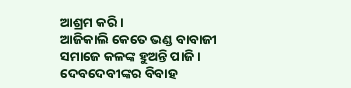ଆଶ୍ରମ କରି ।
ଆଜିକାଲି କେତେ ଭଣ୍ଡ ବାବାଜୀ
ସମାଜେ କଳଙ୍କ ହୁଅନ୍ତି ପାଜି ।
ଦେବଦେବୀଙ୍କର ବିବାହ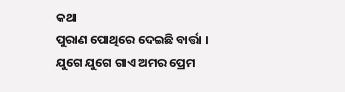କଥା
ପୁରାଣ ପୋଥିରେ ଦେଇଛି ବାର୍ତ୍ତା ।
ଯୁଗେ ଯୁଗେ ଗାଏ ଅମର ପ୍ରେମ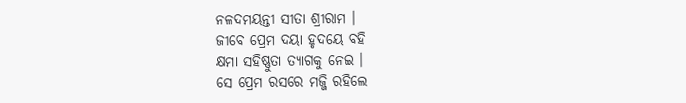ନଳଦମୟନ୍ତୀ ସୀତା ଶ୍ରୀରାମ ।
ଜୀବେ ପ୍ରେମ ଦୟା ହୃଦୟେ ବହି
କ୍ଷମା ସହିଷ୍ଣୁତା ତ୍ଯାଗକୁ ନେଇ ।
ସେ ପ୍ରେମ ରସରେ ମଜ୍ଜି ରହିଲେ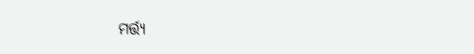ମର୍ତ୍ତ୍ୟ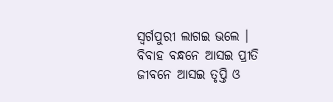ସ୍ବର୍ଗପୁରୀ ଲାଗଇ ଭଲେ ।
ବିବାହ ବନ୍ଧନେ ଆସଇ ପ୍ରୀତି
ଜୀବନେ ଆସଇ ତୃପ୍ତି ଓ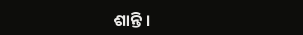ଶାନ୍ତି ।